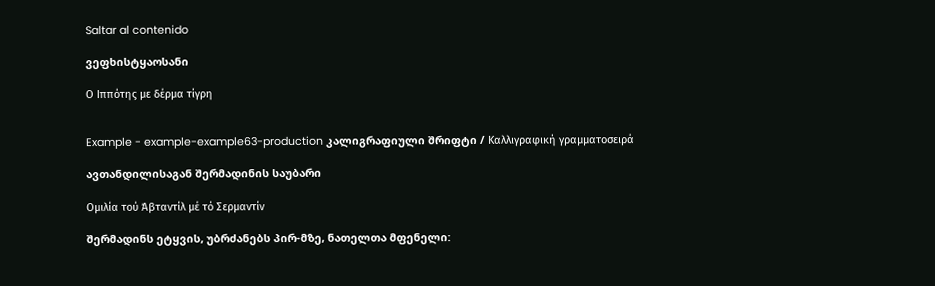Saltar al contenido

ვეფხისტყაოსანი

Ο Ιππότης με δέρμα τίγρη


Example - example-example63-production კალიგრაფიული შრიფტი / Καλλιγραφική γραμματοσειρά

ავთანდილისაგან შერმადინის საუბარი

Ομιλία τού Άβταντίλ μέ τό Σερμαντίν

შერმადინს ეტყვის, უბრძანებს პირ-მზე, ნათელთა მფენელი: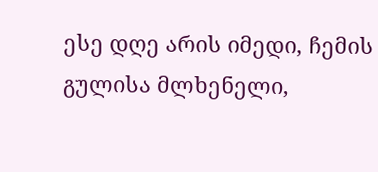ესე დღე არის იმედი, ჩემის გულისა მლხენელი,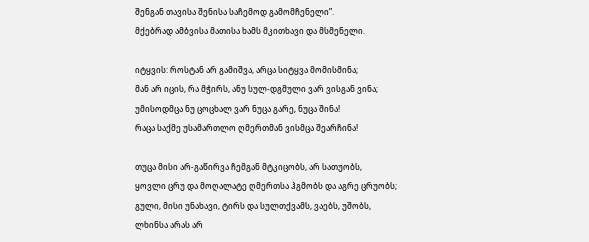შენგან თავისა შენისა საჩემოდ გამომჩენელი”.
მქებრად ამბვისა მათისა ხამს მკითხავი და მსმენელი.

იტყვის: როსტან არ გამიშვა, არცა სიტყვა მომისმინა;
მან არ იცის, რა მჭირს, ანუ სულ-დგმული ვარ ვისგან ვინა;
უმისოდმცა ნუ ცოცხალ ვარ ნუცა გარე, ნუცა შინა!
რაცა საქმე უსამართლო ღმერთმან ვისმცა შეარჩინა!

თუცა მისი არ-გაწირვა ჩემგან მტკიცობს, არ სათუობს,
ყოვლი ცრუ და მოღალატე ღმერთსა ჰგმობს და აგრე ცრუობს;
გული, მისი უნახავი, ტირს და სულთქვამს, ვაებს, უშობს,
ლხინსა არას არ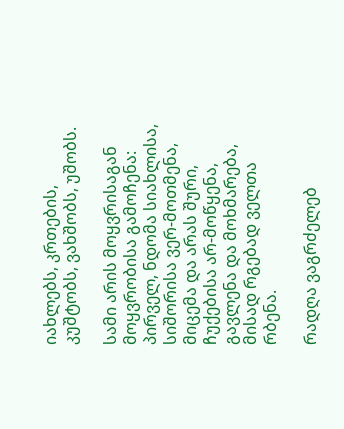იახლებს, კრთების, კუშტობს, ვახშობს, უშობს.

სამი არის მოყვრისაგან მოყვრობისა გამოჩენა:
პირველ, ნდომა სიახლისა, სიშორისა ვერ-მოთმენა,
მიცემა და არას შური, ჩუქებისა არ-მოწყენა,
გავლენა და მოხმარება, მისად რგებად ველთა რბენა.

რადღა ვაგრძელებ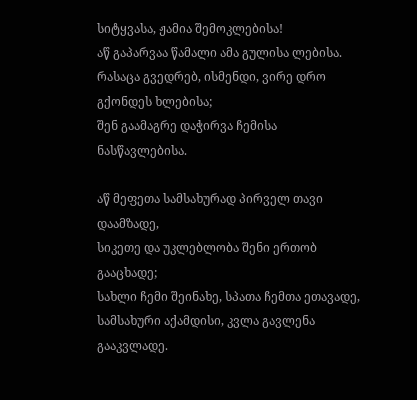სიტყვასა, ჟამია შემოკლებისა!
აწ გაპარვაა წამალი ამა გულისა ლებისა.
რასაცა გვედრებ, ისმენდი, ვირე დრო გქონდეს ხლებისა;
შენ გაამაგრე დაჭირვა ჩემისა ნასწავლებისა.

აწ მეფეთა სამსახურად პირველ თავი დაამზადე,
სიკეთე და უკლებლობა შენი ერთობ გააცხადე;
სახლი ჩემი შეინახე, სპათა ჩემთა ეთავადე,
სამსახური აქამდისი, კვლა გავლენა გააკვლადე.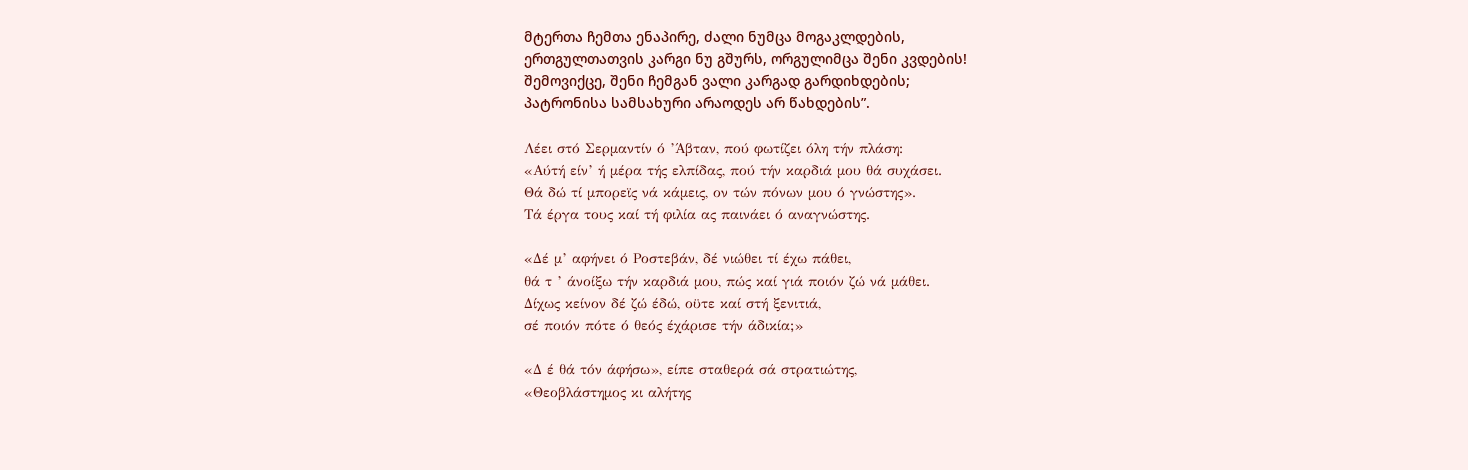მტერთა ჩემთა ენაპირე, ძალი ნუმცა მოგაკლდების,
ერთგულთათვის კარგი ნუ გშურს, ორგულიმცა შენი კვდების!
შემოვიქცე, შენი ჩემგან ვალი კარგად გარდიხდების;
პატრონისა სამსახური არაოდეს არ წახდების”.

Λέει στό Σερμαντίν ό ’Άβταν, πού φωτίζει όλη τήν πλάση:
«Αύτή είν’ ή μέρα τής ελπίδας, πού τήν καρδιά μου θά συχάσει.
Θά δώ τί μπορεϊς νά κάμεις, ον τών πόνων μου ό γνώστης».
Τά έργα τους καί τή φιλία ας παινάει ό αναγνώστης.

«Δέ μ’ αφήνει ό Ροστεβάν, δέ νιώθει τί έχω πάθει,
θά τ ’ άνοίξω τήν καρδιά μου, πώς καί γιά ποιόν ζώ νά μάθει.
Δίχως κείνον δέ ζώ έδώ, οϋτε καί στή ξενιτιά,
σέ ποιόν πότε ό θεός έχάρισε τήν άδικία;»

«Δ έ θά τόν άφήσω», είπε σταθερά σά στρατιώτης,
«Θεοβλάστημος κι αλήτης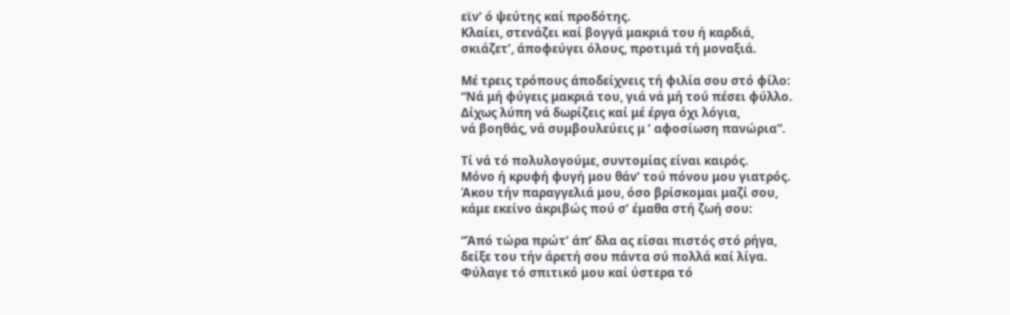εϊν’ ό ψεύτης καί προδότης.
Κλαίει, στενάζει καί βογγά μακριά του ή καρδιά,
σκιάζετ’, άποφεύγει όλους, προτιμά τή μοναξιά.

Μέ τρεις τρόπους άποδείχνεις τή φιλία σου στό φίλο:
“Νά μή φύγεις μακριά του, γιά νά μή τού πέσει φύλλο.
Δίχως λύπη νά δωρίζεις καί μέ έργα όχι λόγια,
νά βοηθάς, νά συμβουλεύεις μ ’ αφοσίωση πανώρια”.

Τί νά τό πολυλογούμε, συντομίας είναι καιρός.
Μόνο ή κρυφή φυγή μου θάν’ τού πόνου μου γιατρός.
Άκου τήν παραγγελιά μου, όσο βρίσκομαι μαζί σου,
κάμε εκείνο άκριβώς πού σ’ έμαθα στή ζωή σου:

“Άπό τώρα πρώτ’ άπ’ δλα ας είσαι πιστός στό ρήγα,
δείξε του τήν άρετή σου πάντα σύ πολλά καί λίγα.
Φύλαγε τό σπιτικό μου καί ύστερα τό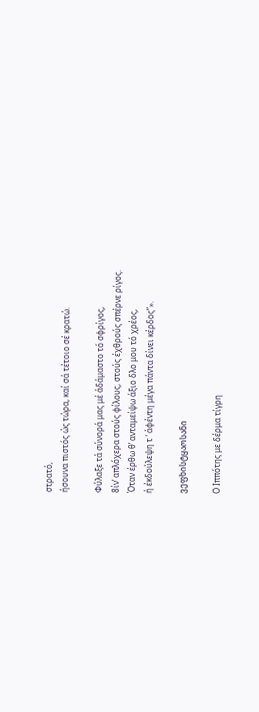στρατό,
ήσουνα πιστός ώς τώρα, καί σά τέτοιο σέ κρατώ.

Φύλαξε τά σύνορά μας μέ άδάμαστο τό σφρίγος,
8ίν’ απλόχερα στούς φίλους, στούς έχθρούς σπέρνε ρίγος.
Όταν έρθω θ’ ανταμείψω άξιο δλο μου τό χρέος,
ή έκδούλεψη τ ’ άφέντη μέγα πάντα δίνει κέρδος”».

ვეფხისტყაოსანი

Ο Ιππότης με δέρμα τίγρη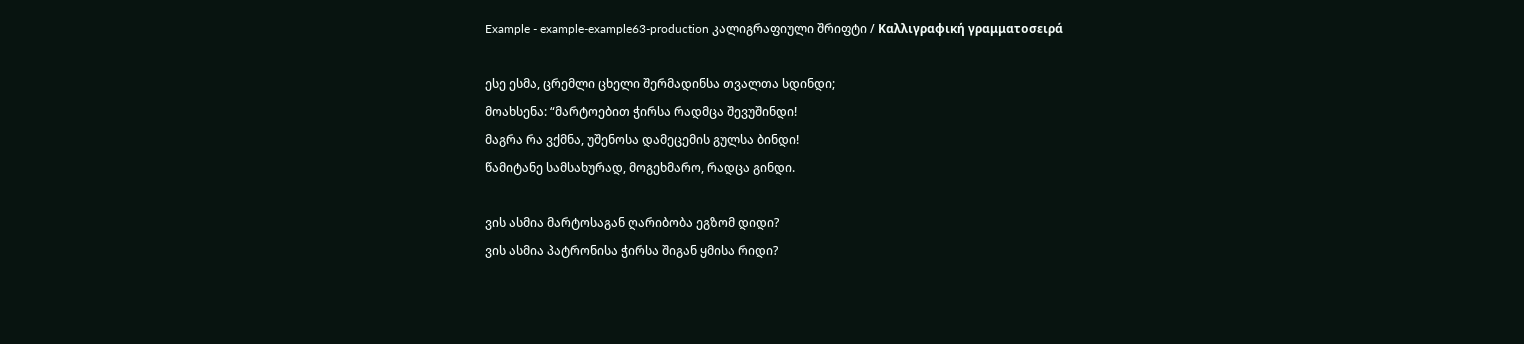Example - example-example63-production კალიგრაფიული შრიფტი / Καλλιγραφική γραμματοσειρά

ესე ესმა, ცრემლი ცხელი შერმადინსა თვალთა სდინდი;
მოახსენა: “მარტოებით ჭირსა რადმცა შევუშინდი!
მაგრა რა ვქმნა, უშენოსა დამეცემის გულსა ბინდი!
წამიტანე სამსახურად, მოგეხმარო, რადცა გინდი.

ვის ასმია მარტოსაგან ღარიბობა ეგზომ დიდი?
ვის ასმია პატრონისა ჭირსა შიგან ყმისა რიდი?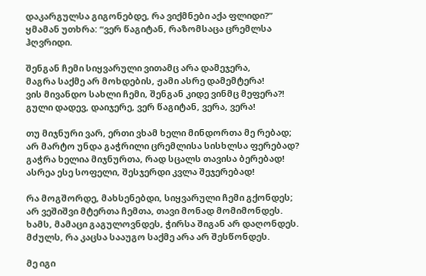დაკარგულსა გიგონებდე, რა ვიქმნები აქა ფლიდი?”
ყმამან უთხრა: “ვერ წაგიტან, რაზომსაცა ცრემლსა ჰღვრიდი.

შენგან ჩემი სიყვარული ვითამც არა დამეჯერა,
მაგრა საქმე არ მოხდების, ჟამი ასრე დამემტერა!
ვის მივანდო სახლი ჩემი, შენგან კიდე ვინმც მეფერა?!
გული დადევ, დაიჯერე, ვერ წაგიტან, ვერა, ვერა!

თუ მიჯნური ვარ, ერთი ვხამ ხელი მინდორთა მე რებად;
არ მარტო უნდა გაჭრილი ცრემლისა სისხლსა ფერებად?
გაჭრა ხელია მიჯნურთა, რად სცალს თავისა ბერებად!
ასრეა ესე სოფელი, შესჯერდი კვლა შეჯერებად!

რა მოგშორდე, მახსენებდი, სიყვარული ჩემი გქონდეს;
არ ვეშიშვი მტერთა ჩემთა, თავი მონად მომიმონდეს.
ხამს, მამაცი გაგულოვნდეს, ჭირსა შიგან არ დაღონდეს.
მძულს, რა კაცსა სააუგო საქმე არა არ შესწონდეს.

მე იგი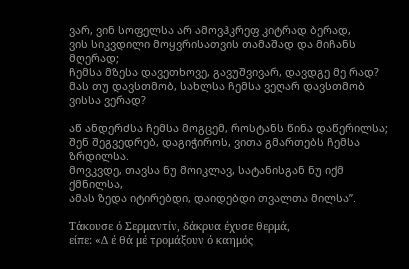ვარ, ვინ სოფელსა არ ამოვჰკრეფ კიტრად ბერად,
ვის სიკვდილი მოყვრისათვის თამაშად და მიჩანს მღერად;
ჩემსა მზესა დავეთხოვე, გავუშვივარ, დავდგე მე რად?
მას თუ დავსთმობ, სახლსა ჩემსა ვეღარ დავსთმობ ვისსა ვერად?

აწ ანდერძსა ჩემსა მოგცემ, როსტანს წინა დაწერილსა;
შენ შეგვედრებ, დაგიჭიროს, ვითა გმართებს ჩემსა ზრდილსა.
მოვკვდე, თავსა ნუ მოიკლავ, სატანისგან ნუ იქმ ქმნილსა,
ამას ზედა იტირებდი, დაიდებდი თვალთა მილსა”.

Τάκουσε ό Σερμαντίν, δάκρυα έχυσε θερμά,
είπε: «Δ έ θά μέ τρομάξουν ό καημός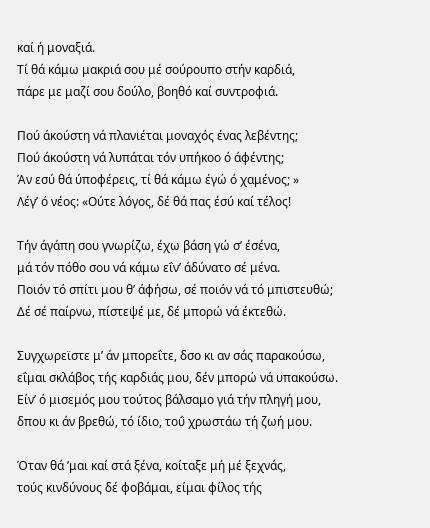καί ή μοναξιά.
Τί θά κάμω μακριά σου μέ σούρουπο στήν καρδιά,
πάρε με μαζί σου δούλο, βοηθό καί συντροφιά.

Πού άκούστη νά πλανιέται μοναχός ένας λεβέντης;
Πού άκούστη νά λυπάται τόν υπήκοο ό άφέντης;
Άν εσύ θά ύποφέρεις, τί θά κάμω έγώ ό χαμένος; »
Λέγ’ ό νέος: «Ούτε λόγος, δέ θά πας έσύ καί τέλος!

Τήν άγάπη σου γνωρίζω, έχω βάση γώ σ’ έσένα,
μά τόν πόθο σου νά κάμω εΐν’ άδύνατο σέ μένα.
Ποιόν τό σπίτι μου θ’ άφήσω, σέ ποιόν νά τό μπιστευθώ;
Δέ σέ παίρνω, πίστεψέ με, δέ μπορώ νά έκτεθώ.

Συγχωρεϊστε μ’ άν μπορεΐτε, δσο κι αν σάς παρακούσω,
εΐμαι σκλάβος τής καρδιάς μου, δέν μπορώ νά υπακούσω.
Είν’ ό μισεμός μου τούτος βάλσαμο γιά τήν πληγή μου,
δπου κι άν βρεθώ, τό ίδιο, τοΰ χρωστάω τή ζωή μου.

Όταν θά ’μαι καί στά ξένα, κοίταξε μή μέ ξεχνάς,
τούς κινδύνους δέ φοβάμαι, είμαι φίλος τής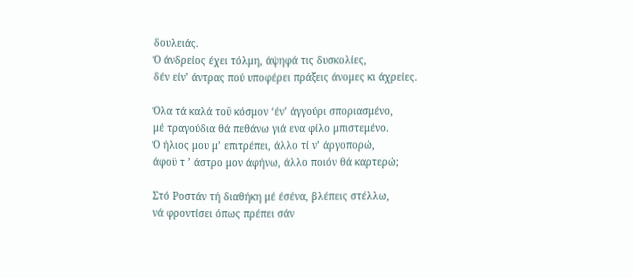δουλειάς.
Ό άνδρείος έχει τόλμη, άψηφά τις δυσκολίες,
δέν είν’ άντρας πού υποφέρει πράξεις άνομες κι άχρείες.

Όλα τά καλά τοΰ κόσμον ‘έν’ άγγούρι σποριασμένο,
μέ τραγούδια θά πεθάνω γιά ενα φίλο μπιστεμένο.
Ό ήλιος μου μ’ επιτρέπει, άλλο τί ν’ άργοπορώ,
άφοϋ τ ’ άστρο μον άφήνω, άλλο ποιόν θά καρτερώ;

Στό Ροστάν τή διαθήκη μέ έσένα, βλέπεις στέλλω,
νά φροντίσει όπως πρέπει σάν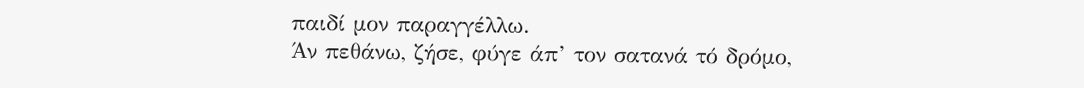παιδί μον παραγγέλλω.
Άν πεθάνω, ζήσε, φύγε άπ’ τον σατανά τό δρόμο,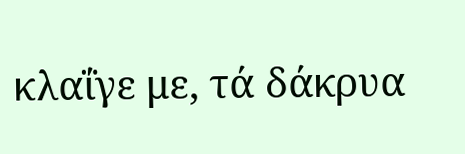κλαΐγε με, τά δάκρυα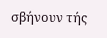σβήνουν τής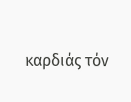καρδιάς τόν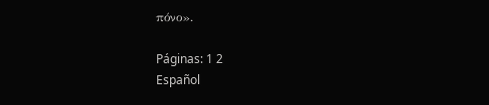πόνο».

Páginas: 1 2
Español